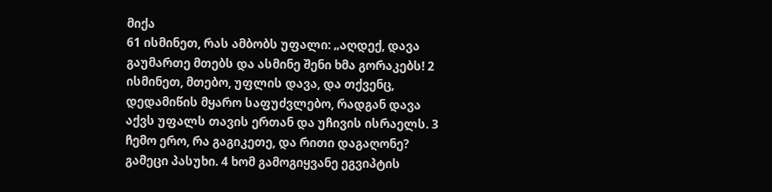მიქა
61 ისმინეთ, რას ამბობს უფალი: „აღდექ, დავა გაუმართე მთებს და ასმინე შენი ხმა გორაკებს! 2 ისმინეთ, მთებო, უფლის დავა, და თქვენც, დედამიწის მყარო საფუძვლებო, რადგან დავა აქვს უფალს თავის ერთან და უჩივის ისრაელს. 3 ჩემო ერო, რა გაგიკეთე, და რითი დაგაღონე? გამეცი პასუხი. 4 ხომ გამოგიყვანე ეგვიპტის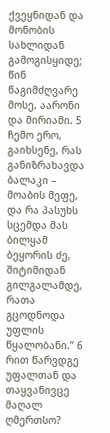ქვეყნიდან და მონობის სახლიდან გამოგისყიდე; წინ წაგიმძღვარე მოსე, აარონი და მირიამი. 5 ჩემო ერო, გაიხსენე, რას განიზრახავდა ბალაკი – მოაბის მეფე, და რა პასუხს სცემდა მას ბილყამ ბეყორის ძე, შიტიმიდან გილგალამდე, რათა გცოდნოდა უფლის წყალობანი.” 6 რით წარვდგე უფალთან და თაყვანივცე მაღალ ღმერთსო?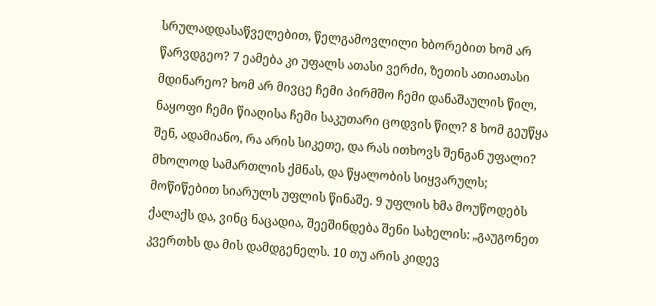სრულადდასაწველებით, წელგამოვლილი ხბორებით ხომ არ წარვდგეო? 7 ეამება კი უფალს ათასი ვერძი, ზეთის ათიათასი მდინარეო? ხომ არ მივცე ჩემი პირმშო ჩემი დანაშაულის წილ, ნაყოფი ჩემი წიაღისა ჩემი საკუთარი ცოდვის წილ? 8 ხომ გეუწყა შენ, ადამიანო, რა არის სიკეთე, და რას ითხოვს შენგან უფალი? მხოლოდ სამართლის ქმნას, და წყალობის სიყვარულს; მოწიწებით სიარულს უფლის წინაშე. 9 უფლის ხმა მოუწოდებს ქალაქს და, ვინც ნაცადია, შეეშინდება შენი სახელის: „გაუგონეთ კვერთხს და მის დამდგენელს. 10 თუ არის კიდევ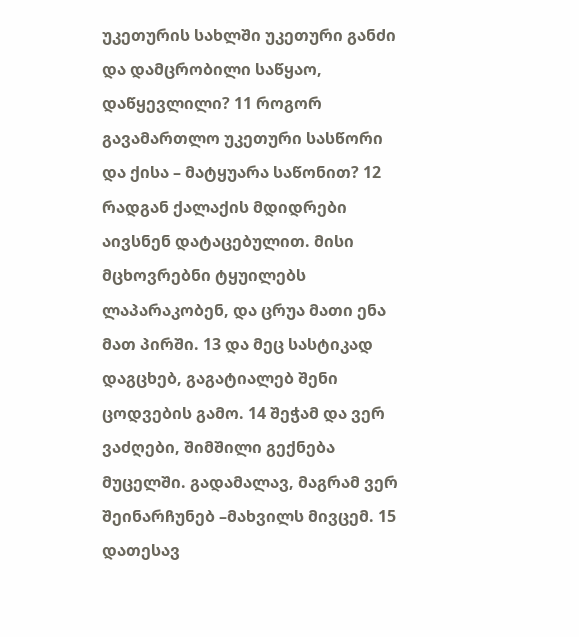უკეთურის სახლში უკეთური განძი და დამცრობილი საწყაო, დაწყევლილი? 11 როგორ გავამართლო უკეთური სასწორი და ქისა – მატყუარა საწონით? 12 რადგან ქალაქის მდიდრები აივსნენ დატაცებულით. მისი მცხოვრებნი ტყუილებს ლაპარაკობენ, და ცრუა მათი ენა მათ პირში. 13 და მეც სასტიკად დაგცხებ, გაგატიალებ შენი ცოდვების გამო. 14 შეჭამ და ვერ ვაძღები, შიმშილი გექნება მუცელში. გადამალავ, მაგრამ ვერ შეინარჩუნებ –მახვილს მივცემ. 15 დათესავ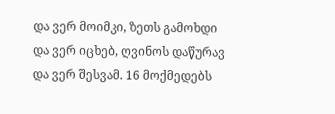და ვერ მოიმკი, ზეთს გამოხდი და ვერ იცხებ, ღვინოს დაწურავ და ვერ შესვამ. 16 მოქმედებს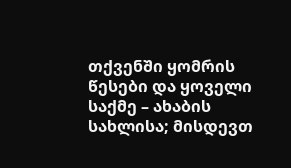თქვენში ყომრის წესები და ყოველი საქმე – ახაბის სახლისა; მისდევთ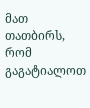მათ თათბირს, რომ გაგატიალოთ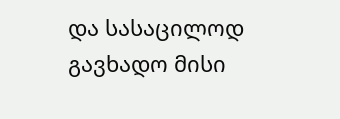და სასაცილოდ გავხადო მისი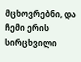მცხოვრებნი, და ჩემი ერის სირცხვილი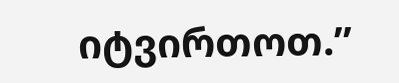იტვირთოთ.”